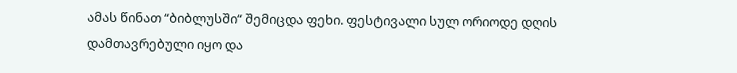ამას წინათ “ბიბლუსში“ შემიცდა ფეხი. ფესტივალი სულ ორიოდე დღის დამთავრებული იყო და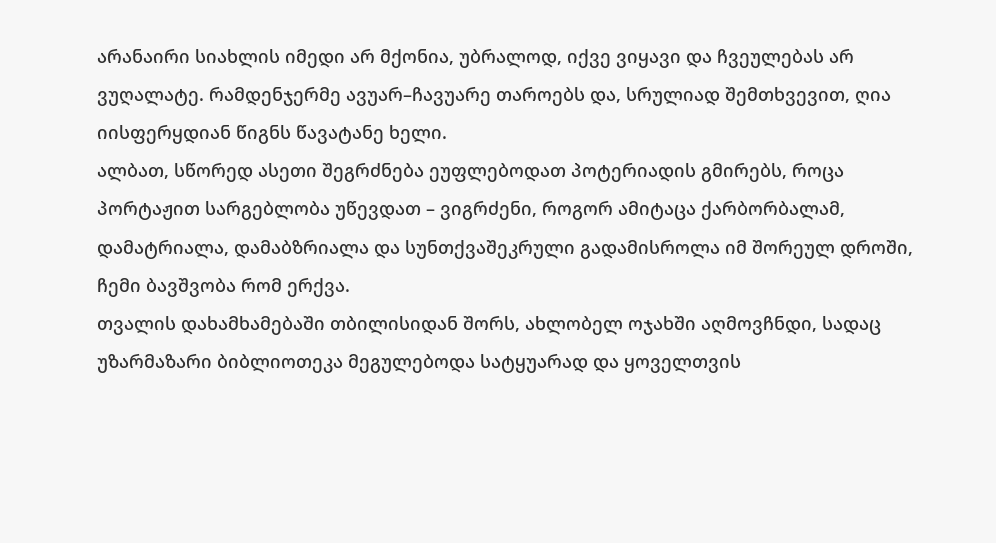არანაირი სიახლის იმედი არ მქონია, უბრალოდ, იქვე ვიყავი და ჩვეულებას არ ვუღალატე. რამდენჯერმე ავუარ–ჩავუარე თაროებს და, სრულიად შემთხვევით, ღია იისფერყდიან წიგნს წავატანე ხელი.
ალბათ, სწორედ ასეთი შეგრძნება ეუფლებოდათ პოტერიადის გმირებს, როცა პორტაჟით სარგებლობა უწევდათ – ვიგრძენი, როგორ ამიტაცა ქარბორბალამ, დამატრიალა, დამაბზრიალა და სუნთქვაშეკრული გადამისროლა იმ შორეულ დროში, ჩემი ბავშვობა რომ ერქვა.
თვალის დახამხამებაში თბილისიდან შორს, ახლობელ ოჯახში აღმოვჩნდი, სადაც უზარმაზარი ბიბლიოთეკა მეგულებოდა სატყუარად და ყოველთვის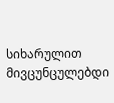სიხარულით მივცუნცულებდი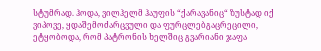სტუმრად. ჰოდა, ვილჰელმ ჰაუფის “ქარავანიც“ ზუსტად იქ ვიპოვე, ყდაშემოძარცვული და ფურცლებგაცრეცილი, ეტყობოდა, რომ პატრონის ხელშიც გვარიანი ჯაფა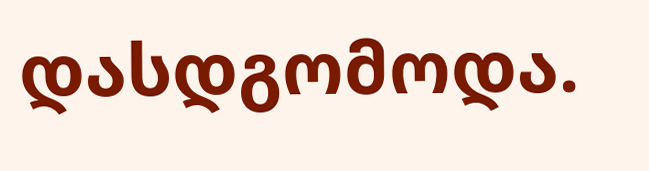დასდგომოდა.